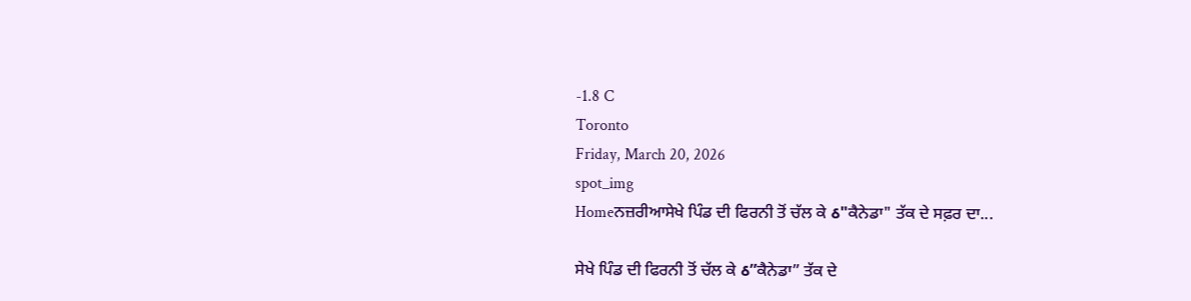-1.8 C
Toronto
Friday, March 20, 2026
spot_img
Homeਨਜ਼ਰੀਆਸੇਖੇ ਪਿੰਡ ਦੀ ਫਿਰਨੀ ਤੋਂ ਚੱਲ ਕੇ ઠ"ਕੈਨੇਡਾ" ਤੱਕ ਦੇ ਸਫ਼ਰ ਦਾ...

ਸੇਖੇ ਪਿੰਡ ਦੀ ਫਿਰਨੀ ਤੋਂ ਚੱਲ ਕੇ ઠ”ਕੈਨੇਡਾ” ਤੱਕ ਦੇ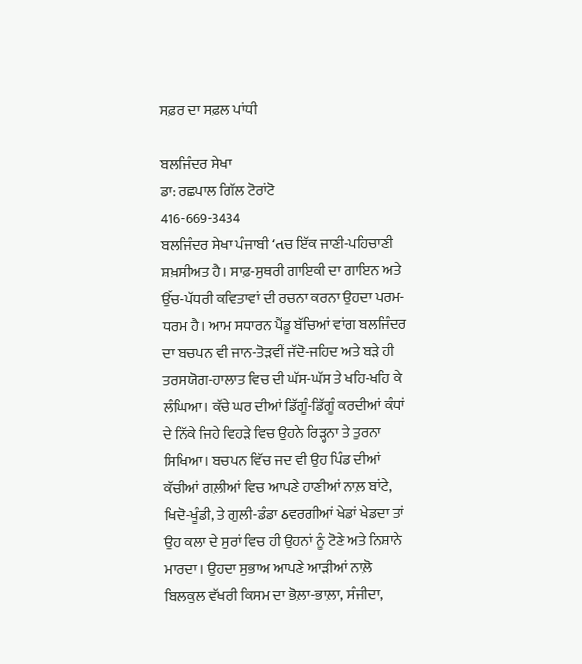ਸਫ਼ਰ ਦਾ ਸਫ਼ਲ ਪਾਂਧੀ

ਬਲਜਿੰਦਰ ਸੇਖਾ
ਡਾ: ਰਛਪਾਲ ਗਿੱਲ ਟੋਰਾਂਟੋ
416-669-3434
ਬਲਜਿੰਦਰ ਸੇਖਾ ਪੰਜਾਬੀ ‘તਚ ਇੱਕ ਜਾਣੀ-ਪਹਿਚਾਣੀ ਸ਼ਖ਼ਸੀਅਤ ਹੈ। ਸਾਫ਼-ਸੁਥਰੀ ਗਾਇਕੀ ਦਾ ਗਾਇਨ ਅਤੇ ਉੱਚ-ਪੱਧਰੀ ਕਵਿਤਾਵਾਂ ਦੀ ਰਚਨਾ ਕਰਨਾ ਉਹਦਾ ਪਰਮ-ਧਰਮ ਹੈ। ਆਮ ਸਧਾਰਨ ਪੈਂਡੂ ਬੱਚਿਆਂ ਵਾਂਗ ਬਲਜਿੰਦਰ ਦਾ ਬਚਪਨ ਵੀ ਜਾਨ-ਤੋੜਵੀਂ ਜੱਦੋ-ਜਹਿਦ ਅਤੇ ਬੜੇ ਹੀ ਤਰਸਯੋਗ-ਹਾਲਾਤ ਵਿਚ ਦੀ ਘੱਸ-ਘੱਸ ਤੇ ਖਹਿ-ਖਹਿ ਕੇ ਲੰਘਿਆ। ਕੱਚੇ ਘਰ ਦੀਆਂ ਡਿੱਗੂੰ-ਡਿੱਗੂੰ ਕਰਦੀਆਂ ਕੰਧਾਂ ਦੇ ਨਿੱਕੇ ਜਿਹੇ ਵਿਹੜੇ ਵਿਚ ਉਹਨੇ ਰਿੜ੍ਹਨਾ ਤੇ ਤੁਰਨਾ ਸਿਖਿਆ। ਬਚਪਨ ਵਿੱਚ ਜਦ ਵੀ ਉਹ ਪਿੰਡ ਦੀਆਂ ਕੱਚੀਆਂ ਗਲ਼ੀਆਂ ਵਿਚ ਆਪਣੇ ਹਾਣੀਆਂ ਨਾਲ਼ ਬਾਂਟੇ, ਖਿਦੋ-ਖੂੰਡੀ, ਤੇ ਗੁਲੀ-ਡੰਡਾ ઠਵਰਗੀਆਂ ਖੇਡਾਂ ਖੇਡਦਾ ਤਾਂ ਉਹ ਕਲਾ ਦੇ ਸੁਰਾਂ ਵਿਚ ਹੀ ਉਹਨਾਂ ਨੂੰ ਟੋਣੇ ਅਤੇ ਨਿਸ਼ਾਨੇ ਮਾਰਦਾ। ਉਹਦਾ ਸੁਭਾਅ ਆਪਣੇ ਆੜੀਆਂ ਨਾਲ਼ੋ ਬਿਲਕੁਲ ਵੱਖਰੀ ਕਿਸਮ ਦਾ ਭੋਲ਼ਾ-ਭਾਲ਼ਾ, ਸੰਜੀਦਾ,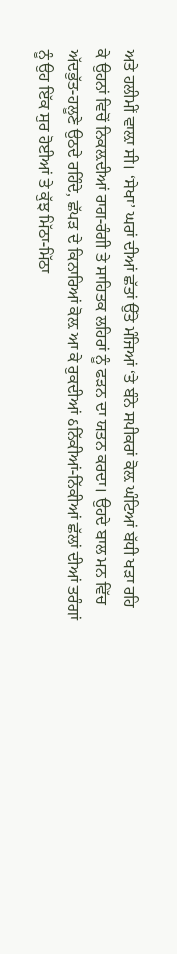ਅਤੇ ਹਲੀਮੀਂ ਵਾਲ਼ਾ ਸੀ। ‘ਸੇਖਾ’ ਘਰਾਂ ਦੀਆਂ ਛੱਤਾਂ ਉੱਤੇ ਮੰਜਿਆਂ ‘ਤੇ ਬੰਨੇ ਸਪੀਕਰਾਂ ਕੋਲ਼ ਘੰਟਿਆਂ ਬੱਧੀ ਖੜਾ ਰਹਿ ਕੇ ਉਹਨਾਂ ਵਿਚੋਂ ਨਿਕਲ਼ਦੀਆਂ ਰਾਗ-ਰੰਗੀ ਤੇ ਸਾਹਿਤਕ ਲਹਿਰਾਂ ਨੂੰ ਫੜਨ ਦਾ ਯਤਨ ਕਰਦਾ। ਉਹਦੇ ਬਾਲ ਮਨ ਵਿੱਚ ਅੱਦਭੁੱਤ-ਹਲੂਣੇ ਉਠਦੇ ਰਹਿੰਦੇ, ਛੱਪੜ ਦੇ ਕਿਨਾਰਿਆਂ ਕੋਲ਼ ਆ ਕੇ ਰੁਕਦੀਆਂ ઠਨਿੱਕੀਆਂ-ਨਿੱਕੀਆਂ ਛੱਲਾਂ ਦੀਆਂ ਤਰੰਗਾਂ ਨੂੰ ਉਹ ਇੱਕ ਸੁਰ ਹੋਈਆਂ ਤੇ ਕੁੱਝ ਮਿੱਠਾ-ਮਿੱਠਾ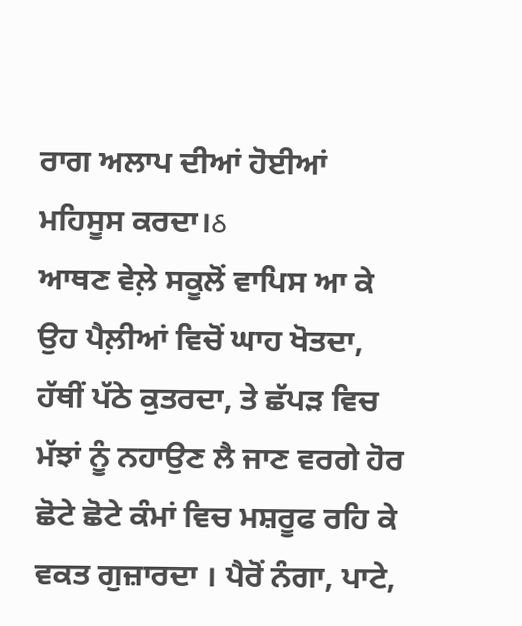ਰਾਗ ਅਲਾਪ ਦੀਆਂ ਹੋਈਆਂ ਮਹਿਸੂਸ ਕਰਦਾ।ઠ
ਆਥਣ ਵੇਲ਼ੇ ਸਕੂਲੋਂ ਵਾਪਿਸ ਆ ਕੇ ਉਹ ਪੈਲ਼ੀਆਂ ਵਿਚੋਂ ਘਾਹ ਖੋਤਦਾ, ਹੱਥੀਂ ਪੱਠੇ ਕੁਤਰਦਾ, ਤੇ ਛੱਪੜ ਵਿਚ ਮੱਝਾਂ ਨੂੰ ਨਹਾਉਣ ਲੈ ਜਾਣ ਵਰਗੇ ਹੋਰ ਛੋਟੇ ਛੋਟੇ ਕੰਮਾਂ ਵਿਚ ਮਸ਼ਰੂਫ ਰਹਿ ਕੇ ਵਕਤ ਗੁਜ਼ਾਰਦਾ । ਪੈਰੋਂ ਨੰਗਾ, ਪਾਟੇ,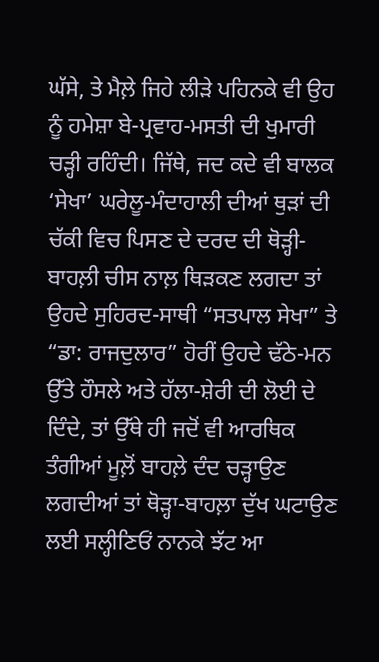ਘੱਸੇ, ਤੇ ਮੈਲ਼ੇ ਜਿਹੇ ਲੀੜੇ ਪਹਿਨਕੇ ਵੀ ਉਹ ਨੂੰ ਹਮੇਸ਼ਾ ਬੇ-ਪ੍ਰਵਾਹ-ਮਸਤੀ ਦੀ ਖੁਮਾਰੀ ਚੜ੍ਹੀ ਰਹਿੰਦੀ। ਜਿੱਥੇ, ਜਦ ਕਦੇ ਵੀ ਬਾਲਕ ‘ਸੇਖਾ’ ਘਰੇਲੂ-ਮੰਦਾਹਾਲੀ ਦੀਆਂ ਥੁੜਾਂ ਦੀ ਚੱਕੀ ਵਿਚ ਪਿਸਣ ਦੇ ਦਰਦ ਦੀ ਥੋੜ੍ਹੀ-ਬਾਹਲ਼ੀ ਚੀਸ ਨਾਲ਼ ਥਿੜਕਣ ਲਗਦਾ ਤਾਂ ਉਹਦੇ ਸੁਹਿਰਦ-ਸਾਥੀ “ਸਤਪਾਲ ਸੇਖਾ” ਤੇ “ਡਾ: ਰਾਜਦੁਲਾਰ” ਹੋਰੀਂ ਉਹਦੇ ਢੱਠੇ-ਮਨ ਉੱਤੇ ਹੌਸਲੇ ਅਤੇ ਹੱਲਾ-ਸ਼ੇਰੀ ਦੀ ਲੋਈ ਦੇ ਦਿੰਦੇ, ਤਾਂ ਉੱਥੇ ਹੀ ਜਦੋਂ ਵੀ ਆਰਥਿਕ ਤੰਗੀਆਂ ਮੂਲ਼ੋਂ ਬਾਹਲ਼ੇ ਦੰਦ ਚੜ੍ਹਾਉਣ ਲਗਦੀਆਂ ਤਾਂ ਥੋੜ੍ਹਾ-ਬਾਹਲ਼ਾ ਦੁੱਖ ਘਟਾਉਣ ਲਈ ਸਲ੍ਹੀਣਿਓਂ ਨਾਨਕੇ ਝੱਟ ਆ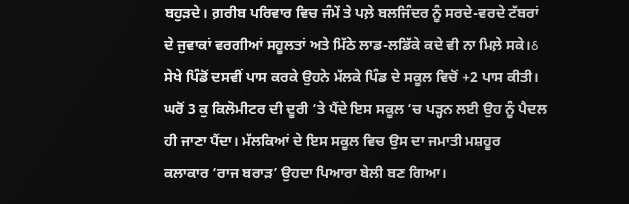ਬਹੁੜਦੇ। ਗ਼ਰੀਬ ਪਰਿਵਾਰ ਵਿਚ ਜੰਮੇਂ ਤੇ ਪਲ਼ੇ ਬਲਜਿੰਦਰ ਨੂੰ ਸਰਦੇ-ਵਰਦੇ ਟੱਬਰਾਂ ਦੇ ਜੁਵਾਕਾਂ ਵਰਗੀਆਂ ਸਹੂਲਤਾਂ ਅਤੇ ਮਿੱਠੇ ਲਾਡ-ਲਡਿੱਕੇ ਕਦੇ ਵੀ ਨਾ ਮਿਲ਼ੇ ਸਕੇ।ઠ
ਸੇਖੇ ਪਿੰਡੋਂ ਦਸਵੀਂ ਪਾਸ ਕਰਕੇ ਉਹਨੇ ਮੱਲਕੇ ਪਿੰਡ ਦੇ ਸਕੂਲ ਵਿਚੋਂ +2 ਪਾਸ ਕੀਤੀ। ਘਰੋਂ 3 ਕੁ ਕਿਲੋਮੀਟਰ ਦੀ ਦੂਰੀ ‘ਤੇ ਪੈਂਦੇ ਇਸ ਸਕੂਲ ‘ਚ ਪੜ੍ਹਨ ਲਈ ਉਹ ਨੂੰ ਪੈਦਲ ਹੀ ਜਾਣਾ ਪੈਂਦਾ। ਮੱਲਕਿਆਂ ਦੇ ਇਸ ਸਕੂਲ ਵਿਚ ਉਸ ਦਾ ਜਮਾਤੀ ਮਸ਼ਹੂਰ ਕਲਾਕਾਰ ‘ਰਾਜ ਬਰਾੜ’ ਉਹਦਾ ਪਿਆਰਾ ਬੇਲੀ ਬਣ ਗਿਆ।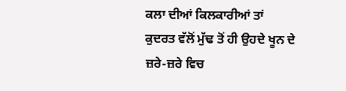ਕਲਾ ਦੀਆਂ ਕਿਲਕਾਰੀਆਂ ਤਾਂ ਕੁਦਰਤ ਵੱਲੋਂ ਮੁੱਢ ਤੋਂ ਹੀ ਉਹਦੇ ਖੂਨ ਦੇ ਜ਼ਰੇ-ਜ਼ਰੇ ਵਿਚ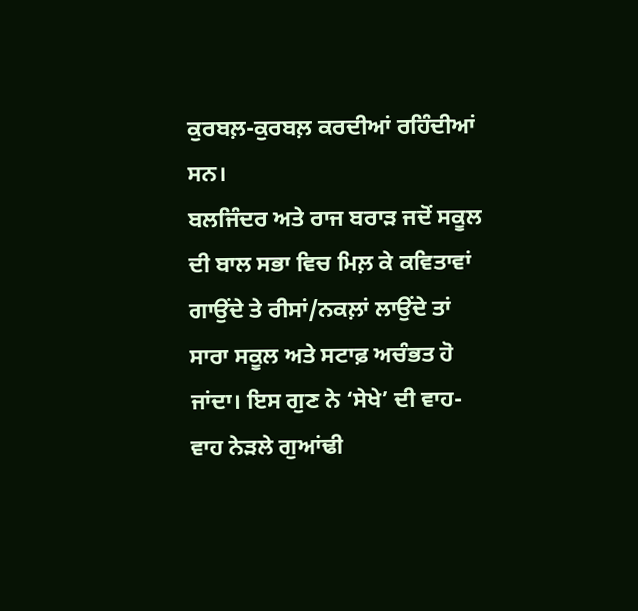ਕੁਰਬਲ਼-ਕੁਰਬਲ਼ ਕਰਦੀਆਂ ਰਹਿੰਦੀਆਂ ਸਨ।
ਬਲਜਿੰਦਰ ਅਤੇ ਰਾਜ ਬਰਾੜ ਜਦੋਂ ਸਕੂਲ ਦੀ ਬਾਲ ਸਭਾ ਵਿਚ ਮਿਲ਼ ਕੇ ਕਵਿਤਾਵਾਂ ਗਾਉਂਦੇ ਤੇ ਰੀਸਾਂ/ਨਕਲ਼ਾਂ ਲਾਉਂਦੇ ਤਾਂ ਸਾਰਾ ਸਕੂਲ ਅਤੇ ਸਟਾਫ਼ ਅਚੰਭਤ ਹੋ ਜਾਂਦਾ। ਇਸ ਗੁਣ ਨੇ ‘ਸੇਖੇ’ ਦੀ ਵਾਹ-ਵਾਹ ਨੇੜਲੇ ਗੁਆਂਢੀ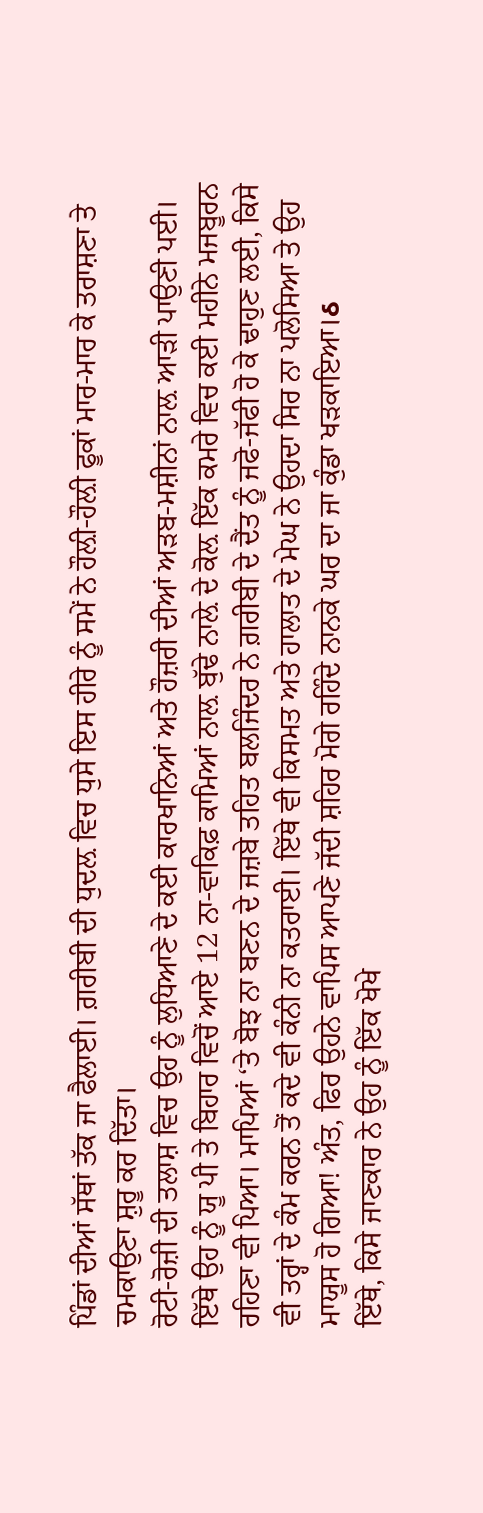ਪਿੰਡਾਂ ਦੀਆਂ ਸੱਥਾਂ ਤੱਕ ਜਾ ਫੈਲਾਈ। ਗ਼ਰੀਬੀ ਦੀ ਧੁਦਲ਼ ਵਿਚ ਧੁਸੇ ਇਸ ਹੀਰੇ ਨੂੰ ਸਮੇਂ ਨੇ ਹੌਲ਼ੀ-ਹੌਲ਼ੀ ਫੂਕਾਂ ਮਾਰ-ਮਾਰ ਕੇ ਤਰਾਸ਼ਣਾ ਤੇ ਚਮਕਾਉਣਾ ਸ਼ੁਰੂ ਕਰ ਦਿੱਤਾ।
ਰੋਟੀ-ਰੋਜ਼ੀ ਦੀ ਤਲਾਸ਼ ਵਿਚ ਉਹ ਨੂੰ ਲੁਧਿਆਣੇ ਦੇ ਕਈ ਕਾਰਖਾਨਿਆਂ ਅਤੇ ਹੌਜ਼ਰੀ ਦੀਆਂ ਅੜਬ-ਮਸ਼ੀਨਾਂ ਨਾਲ਼ ਆੜੀ ਪਾਉਣੀ ਪਈ। ਇੱਥੇ ਉਹ ਨੂੰ ਯੂ ਪੀ ਤੇ ਬਿਹਾਰ ਵਿਚੋਂ ਆਏ 12 ਨਾ-ਵਾਕਿਫ਼ ਕਾਮਿਆਂ ਨਾਲ਼ ਬੁੱਢੇ ਨਾਲ਼ੇ ਦੇ ਕੋਲ਼ ਇੱਕ ਕਮਰੇ ਵਿਚ ਕਈ ਮਹੀਨੇ ਮਜਬੂਰਨ ਰਹਿਣਾ ਵੀ ਪਿਆ। ਮਾਪਿਆਂ ‘ਤੇ ਬੋਝ ਨਾ ਬਣਨ ਦੇ ਜਜ਼ਬੇ ਤਹਿਤ ਬਲਜਿੰਦਰ ਨੇ ਗ਼ਰੀਬੀ ਦੇ ਦੈਂਤ ਨੂੰ ਜਫੋ-ਜੱਫੀ ਹੋ ਕੇ ਢਾਹੁਣ ਲਈ, ਕਿਸੇ ਵੀ ਤਰ੍ਹਾਂ ਦੇ ਕੰਮ ਕਰਨ ਤੋਂ ਕਦੇ ਵੀ ਕੰਨੀ ਨਾ ਕਤਰਾਈ। ਇੱਥੇ ਵੀ ਕਿਸਮਤ ਅਤੇ ਹਾਲਾਤ ਦੇ ਮੇਘ ਨੇ ਉਹਦਾ ਸਿਰ ਨਾ ਪਲੋਸਿਆ ਤੇ ਉਹ ਮਾਯੂਸ ਹੋ ਗਿਆ! ਅੰਤ, ਫਿਰ ਉਹਨੇ ਵਾਪਿਸ ਆਪਣੇ ਜੱਦੀ ਸ਼ਹਿਰ ਮੋਗੇ ਰਹਿੰਦੇ ਨਾਨਕੇ ਘਰ ਦਾ ਜਾ ਕੁੰਡਾ ਖੜਕਾਇਆ।ઠ
ਇੱਥੇ, ਕਿਸੇ ਜਾਣਕਾਰ ਨੇ ਉਹ ਨੂੰ ਇੱਕ ਖੋਖੇ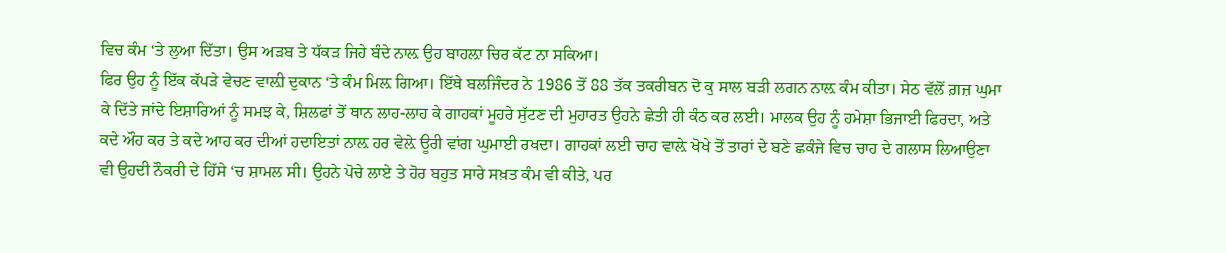ਵਿਚ ਕੰਮ ‘ਤੇ ਲੁਆ ਦਿੱਤਾ। ਉਸ ਅੜਬ ਤੇ ਧੱਕੜ ਜਿਹੇ ਬੰਦੇ ਨਾਲ਼ ਉਹ ਬਾਹਲ਼ਾ ਚਿਰ ਕੱਟ ਨਾ ਸਕਿਆ।
ਫਿਰ ਉਹ ਨੂੰ ਇੱਕ ਕੱਪੜੇ ਵੇਚਣ ਵਾਲ਼ੀ ਦੁਕਾਨ ‘ਤੇ ਕੰਮ ਮਿਲ਼ ਗਿਆ। ਇੱਥੇ ਬਲਜਿੰਦਰ ਨੇ 1986 ਤੋਂ 88 ਤੱਕ ਤਕਰੀਬਨ ਦੋ ਕੁ ਸਾਲ ਬੜੀ ਲਗਨ ਨਾਲ਼ ਕੰਮ ਕੀਤਾ। ਸੇਠ ਵੱਲੋਂ ਗ਼ਜ਼ ਘੁਮਾ ਕੇ ਦਿੱਤੇ ਜਾਂਦੇ ਇਸ਼ਾਰਿਆਂ ਨੂੰ ਸਮਝ ਕੇ, ਸ਼ਿਲਫਾਂ ਤੋਂ ਥਾਨ ਲਾਹ-ਲਾਹ ਕੇ ਗਾਹਕਾਂ ਮੂਹਰੇ ਸੁੱਟਣ ਦੀ ਮੁਹਾਰਤ ਉਹਨੇ ਛੇਤੀ ਹੀ ਕੰਠ ਕਰ ਲਈ। ਮਾਲਕ ਉਹ ਨੂੰ ਹਮੇਸ਼ਾ ਭਿਜਾਈ ਫਿਰਦਾ, ਅਤੇ ਕਦੇ ਔਹ ਕਰ ਤੇ ਕਦੇ ਆਹ ਕਰ ਦੀਆਂ ਹਦਾਇਤਾਂ ਨਾਲ਼ ਹਰ ਵੇਲ਼ੇ ਊਰੀ ਵਾਂਗ ਘੁਮਾਈ ਰਖਦਾ। ਗਾਹਕਾਂ ਲਈ ਚਾਹ ਵਾਲ਼ੇ ਖੋਖੇ ਤੋਂ ਤਾਰਾਂ ਦੇ ਬਣੇ ਛਕੰਜੇ ਵਿਚ ਚਾਹ ਦੇ ਗਲਾਸ ਲਿਆਉਣਾ ਵੀ ਉਹਦੀ ਨੌਕਰੀ ਦੇ ਹਿੱਸੇ ‘ਚ ਸ਼ਾਮਲ ਸੀ। ਉਹਨੇ ਪੋਚੇ ਲਾਏ ਤੇ ਹੋਰ ਬਹੁਤ ਸਾਰੇ ਸਖ਼ਤ ਕੰਮ ਵੀ ਕੀਤੇ, ਪਰ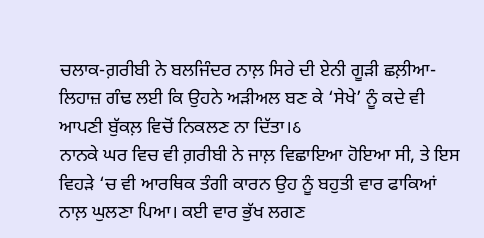ਚਲਾਕ-ਗ਼ਰੀਬੀ ਨੇ ਬਲਜਿੰਦਰ ਨਾਲ਼ ਸਿਰੇ ਦੀ ਏਨੀ ਗੂੜੀ ਛਲ਼ੀਆ-ਲਿਹਾਜ਼ ਗੰਢ ਲਈ ਕਿ ਉਹਨੇ ਅੜੀਅਲ ਬਣ ਕੇ ‘ਸੇਖੇ’ ਨੂੰ ਕਦੇ ਵੀ ਆਪਣੀ ਬੁੱਕਲ਼ ਵਿਚੋਂ ਨਿਕਲਣ ਨਾ ਦਿੱਤਾ।ઠ
ਨਾਨਕੇ ਘਰ ਵਿਚ ਵੀ ਗ਼ਰੀਬੀ ਨੇ ਜਾਲ਼ ਵਿਛਾਇਆ ਹੋਇਆ ਸੀ, ਤੇ ਇਸ ਵਿਹੜੇ ‘ਚ ਵੀ ਆਰਥਿਕ ਤੰਗੀ ਕਾਰਨ ਉਹ ਨੂੰ ਬਹੁਤੀ ਵਾਰ ਫਾਕਿਆਂ ਨਾਲ਼ ਘੁਲਣਾ ਪਿਆ। ਕਈ ਵਾਰ ਭੁੱਖ ਲਗਣ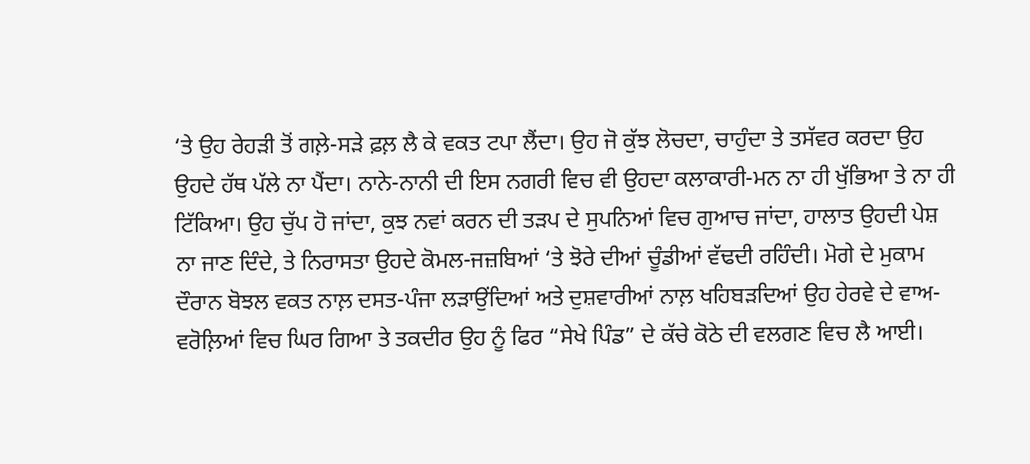‘ਤੇ ਉਹ ਰੇਹੜੀ ਤੋਂ ਗਲ਼ੇ-ਸੜੇ ਫ਼ਲ਼ ਲੈ ਕੇ ਵਕਤ ਟਪਾ ਲੈਂਦਾ। ਉਹ ਜੋ ਕੁੱਝ ਲੋਚਦਾ, ਚਾਹੁੰਦਾ ਤੇ ਤਸੱਵਰ ਕਰਦਾ ਉਹ ਉਹਦੇ ਹੱਥ ਪੱਲੇ ਨਾ ਪੈਂਦਾ। ਨਾਨੇ-ਨਾਨੀ ਦੀ ਇਸ ਨਗਰੀ ਵਿਚ ਵੀ ਉਹਦਾ ਕਲਾਕਾਰੀ-ਮਨ ਨਾ ਹੀ ਖੁੱਭਿਆ ਤੇ ਨਾ ਹੀ ਟਿੱਕਿਆ। ਉਹ ਚੁੱਪ ਹੋ ਜਾਂਦਾ, ਕੁਝ ਨਵਾਂ ਕਰਨ ਦੀ ਤੜਪ ਦੇ ਸੁਪਨਿਆਂ ਵਿਚ ਗੁਆਚ ਜਾਂਦਾ, ਹਾਲਾਤ ਉਹਦੀ ਪੇਸ਼ ਨਾ ਜਾਣ ਦਿੰਦੇ, ਤੇ ਨਿਰਾਸਤਾ ਉਹਦੇ ਕੋਮਲ-ਜਜ਼ਬਿਆਂ ‘ਤੇ ਝੋਰੇ ਦੀਆਂ ਚੂੰਡੀਆਂ ਵੱਢਦੀ ਰਹਿੰਦੀ। ਮੋਗੇ ਦੇ ਮੁਕਾਮ ਦੌਰਾਨ ਬੋਝਲ ਵਕਤ ਨਾਲ਼ ਦਸਤ-ਪੰਜਾ ਲੜਾਉਂਦਿਆਂ ਅਤੇ ਦੁਸ਼ਵਾਰੀਆਂ ਨਾਲ਼ ਖਹਿਬੜਦਿਆਂ ਉਹ ਹੇਰਵੇ ਦੇ ਵਾਅ-ਵਰੋਲ਼ਿਆਂ ਵਿਚ ਘਿਰ ਗਿਆ ਤੇ ਤਕਦੀਰ ਉਹ ਨੂੰ ਫਿਰ “ਸੇਖੇ ਪਿੰਡ” ਦੇ ਕੱਚੇ ਕੋਠੇ ਦੀ ਵਲਗਣ ਵਿਚ ਲੈ ਆਈ।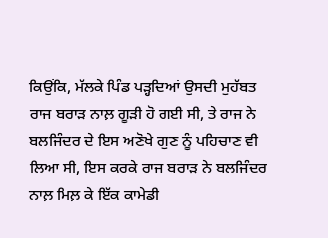ਕਿਉਂਕਿ, ਮੱਲਕੇ ਪਿੰਡ ਪੜ੍ਹਦਿਆਂ ਉਸਦੀ ਮੁਹੱਬਤ ਰਾਜ ਬਰਾੜ ਨਾਲ਼ ਗੂੜੀ ਹੋ ਗਈ ਸੀ, ਤੇ ਰਾਜ ਨੇ ਬਲਜਿੰਦਰ ਦੇ ਇਸ ਅਣੋਖੇ ਗੁਣ ਨੂੰ ਪਹਿਚਾਣ ਵੀ ਲਿਆ ਸੀ, ਇਸ ਕਰਕੇ ਰਾਜ ਬਰਾੜ ਨੇ ਬਲਜਿੰਦਰ ਨਾਲ਼ ਮਿਲ਼ ਕੇ ਇੱਕ ਕਾਮੇਡੀ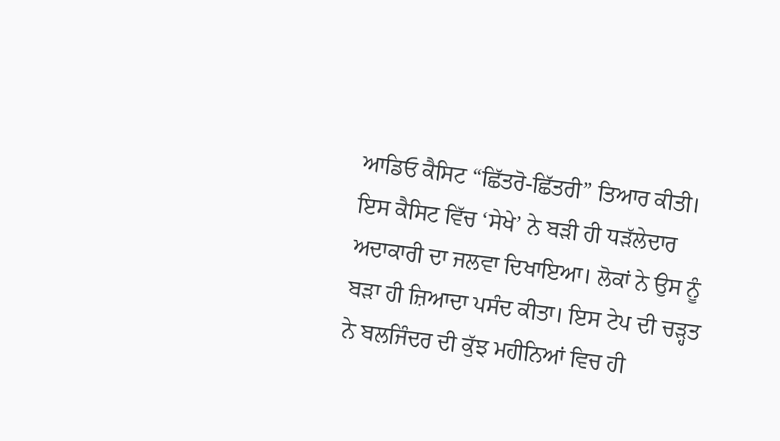ਆਡਿਓ ਕੈਸਿਟ “ਛਿੱਤਰੋ-ਛਿੱਤਰੀ” ਤਿਆਰ ਕੀਤੀ। ਇਸ ਕੈਸਿਟ ਵਿੱਚ ‘ਸੇਖੇ’ ਨੇ ਬੜੀ ਹੀ ਧੜੱਲੇਦਾਰ ਅਦਾਕਾਰੀ ਦਾ ਜਲਵਾ ਦਿਖਾਇਆ। ਲੋਕਾਂ ਨੇ ਉਸ ਨੂੰ ਬੜਾ ਹੀ ਜ਼ਿਆਦਾ ਪਸੰਦ ਕੀਤਾ। ਇਸ ਟੇਪ ਦੀ ਚੜ੍ਹਤ ਨੇ ਬਲਜਿੰਦਰ ਦੀ ਕੁੱਝ ਮਹੀਨਿਆਂ ਵਿਚ ਹੀ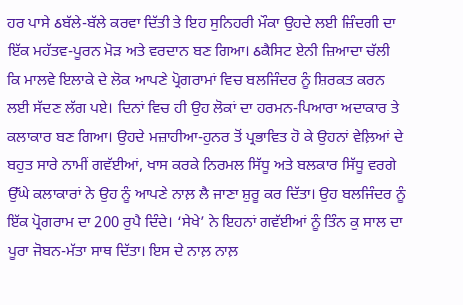ਹਰ ਪਾਸੇ ઠਬੱਲੇ-ਬੱਲੇ ਕਰਵਾ ਦਿੱਤੀ ਤੇ ਇਹ ਸੁਨਿਹਰੀ ਮੌਕਾ ਉਹਦੇ ਲਈ ਜ਼ਿੰਦਗੀ ਦਾ ਇੱਕ ਮਹੱਤਵ-ਪੂਰਨ ਮੋੜ ਅਤੇ ਵਰਦਾਨ ਬਣ ਗਿਆ। ઠਕੈਸਿਟ ਏਨੀ ਜ਼ਿਆਦਾ ਚੱਲੀ ਕਿ ਮਾਲਵੇ ਇਲਾਕੇ ਦੇ ਲੋਕ ਆਪਣੇ ਪ੍ਰੋਗਰਾਮਾਂ ਵਿਚ ਬਲਜਿੰਦਰ ਨੂੰ ਸ਼ਿਰਕਤ ਕਰਨ ਲਈ ਸੱਦਣ ਲੱਗ ਪਏ। ਦਿਨਾਂ ਵਿਚ ਹੀ ਉਹ ਲੋਕਾਂ ਦਾ ਹਰਮਨ-ਪਿਆਰਾ ਅਦਾਕਾਰ ਤੇ ਕਲਾਕਾਰ ਬਣ ਗਿਆ। ਉਹਦੇ ਮਜ਼ਾਹੀਆ-ਹੁਨਰ ਤੋਂ ਪ੍ਰਭਾਵਿਤ ਹੋ ਕੇ ਉਹਨਾਂ ਵੇਲ਼ਿਆਂ ਦੇ ਬਹੁਤ ਸਾਰੇ ਨਾਮੀਂ ਗਵੱਈਆਂ, ਖਾਸ ਕਰਕੇ ਨਿਰਮਲ ਸਿੱਧੂ ਅਤੇ ਬਲਕਾਰ ਸਿੱਧੂ ਵਰਗੇ ਉੱਘੇ ਕਲਾਕਾਰਾਂ ਨੇ ਉਹ ਨੂੰ ਆਪਣੇ ਨਾਲ਼ ਲੈ ਜਾਣਾ ਸ਼ੁਰੂ ਕਰ ਦਿੱਤਾ। ਉਹ ਬਲਜਿੰਦਰ ਨੂੰ ਇੱਕ ਪ੍ਰੋਗਰਾਮ ਦਾ 200 ਰੁਪੈ ਦਿੰਦੇ। ‘ਸੇਖੇ’ ਨੇ ਇਹਨਾਂ ਗਵੱਈਆਂ ਨੂੰ ਤਿੰਨ ਕੁ ਸਾਲ ਦਾ ਪੂਰਾ ਜੋਬਨ-ਮੱਤਾ ਸਾਥ ਦਿੱਤਾ। ਇਸ ਦੇ ਨਾਲ਼ ਨਾਲ਼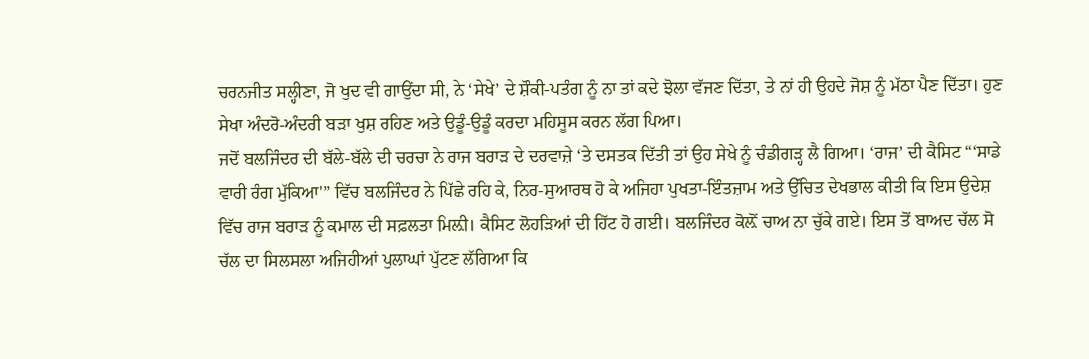ਚਰਨਜੀਤ ਸਲ੍ਹੀਣਾ, ਜੋ ਖੁਦ ਵੀ ਗਾਉਂਦਾ ਸੀ, ਨੇ ‘ਸੇਖੇ’ ਦੇ ਸ਼ੌਕੀ-ਪਤੰਗ ਨੂੰ ਨਾ ਤਾਂ ਕਦੇ ਝੋਲਾ ਵੱਜਣ ਦਿੱਤਾ, ਤੇ ਨਾਂ ਹੀ ਉਹਦੇ ਜੋਸ਼ ਨੂੰ ਮੱਠਾ ਪੈਣ ਦਿੱਤਾ। ਹੁਣ ਸੇਖਾ ਅੰਦਰੋ-ਅੰਦਰੀ ਬੜਾ ਖੁਸ਼ ਰਹਿਣ ਅਤੇ ਉਡੂੰ-ਉਡੂੰ ਕਰਦਾ ਮਹਿਸੂਸ ਕਰਨ ਲੱਗ ਪਿਆ।
ਜਦੋਂ ਬਲਜਿੰਦਰ ਦੀ ਬੱਲੇ-ਬੱਲੇ ਦੀ ਚਰਚਾ ਨੇ ਰਾਜ ਬਰਾੜ ਦੇ ਦਰਵਾਜ਼ੇ ‘ਤੇ ਦਸਤਕ ਦਿੱਤੀ ਤਾਂ ਉਹ ਸੇਖੇ ਨੂੰ ਚੰਡੀਗੜ੍ਹ ਲੈ ਗਿਆ। ‘ਰਾਜ’ ਦੀ ਕੈਸਿਟ “‘ਸਾਡੇ ਵਾਰੀ ਰੰਗ ਮੁੱਕਿਆ'” ਵਿੱਚ ਬਲਜਿੰਦਰ ਨੇ ਪਿੱਛੇ ਰਹਿ ਕੇ, ਨਿਰ-ਸੁਆਰਥ ਹੋ ਕੇ ਅਜਿਹਾ ਪੁਖਤਾ-ਇੰਤਜ਼ਾਮ ਅਤੇ ਉੱਚਿਤ ਦੇਖਭਾਲ ਕੀਤੀ ਕਿ ਇਸ ਉਦੇਸ਼ ਵਿੱਚ ਰਾਜ ਬਰਾੜ ਨੂੰ ਕਮਾਲ ਦੀ ਸਫ਼ਲਤਾ ਮਿਲ਼ੀ। ਕੈਸਿਟ ਲੋਹੜਿਆਂ ਦੀ ਹਿੱਟ ਹੋ ਗਈ। ਬਲਜਿੰਦਰ ਕੋਲ਼ੋਂ ਚਾਅ ਨਾ ਚੁੱਕੇ ਗਏ। ਇਸ ਤੋਂ ਬਾਅਦ ਚੱਲ ਸੋ ਚੱਲ ਦਾ ਸਿਲਸਲਾ ਅਜਿਹੀਆਂ ਪੁਲਾਘਾਂ ਪੁੱਟਣ ਲੱਗਿਆ ਕਿ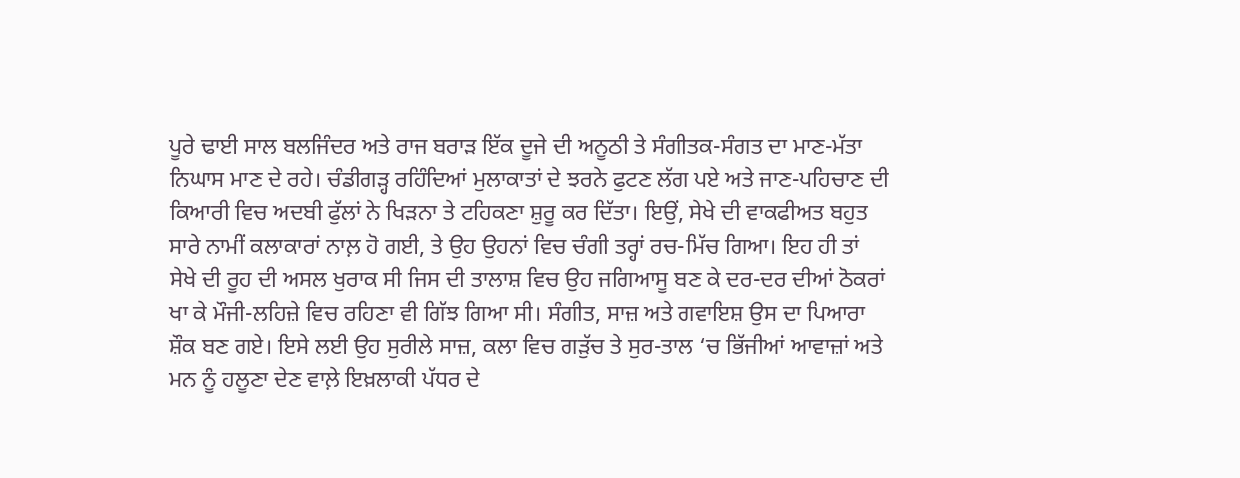ਪੂਰੇ ਢਾਈ ਸਾਲ ਬਲਜਿੰਦਰ ਅਤੇ ਰਾਜ ਬਰਾੜ ਇੱਕ ਦੂਜੇ ਦੀ ਅਨੂਠੀ ਤੇ ਸੰਗੀਤਕ-ਸੰਗਤ ਦਾ ਮਾਣ-ਮੱਤਾ ਨਿਘਾਸ ਮਾਣ ਦੇ ਰਹੇ। ਚੰਡੀਗੜ੍ਹ ਰਹਿੰਦਿਆਂ ਮੁਲਾਕਾਤਾਂ ਦੇ ਝਰਨੇ ਫੁਟਣ ਲੱਗ ਪਏ ਅਤੇ ਜਾਣ-ਪਹਿਚਾਣ ਦੀ ਕਿਆਰੀ ਵਿਚ ਅਦਬੀ ਫੁੱਲਾਂ ਨੇ ਖਿੜਨਾ ਤੇ ਟਹਿਕਣਾ ਸ਼ੁਰੂ ਕਰ ਦਿੱਤਾ। ਇਉਂ, ਸੇਖੇ ਦੀ ਵਾਕਫੀਅਤ ਬਹੁਤ ਸਾਰੇ ਨਾਮੀਂ ਕਲਾਕਾਰਾਂ ਨਾਲ਼ ਹੋ ਗਈ, ਤੇ ਉਹ ਉਹਨਾਂ ਵਿਚ ਚੰਗੀ ਤਰ੍ਹਾਂ ਰਚ-ਮਿੱਚ ਗਿਆ। ਇਹ ਹੀ ਤਾਂ ਸੇਖੇ ਦੀ ਰੂਹ ਦੀ ਅਸਲ ਖੁਰਾਕ ਸੀ ਜਿਸ ਦੀ ਤਾਲਾਸ਼ ਵਿਚ ਉਹ ਜਗਿਆਸੂ ਬਣ ਕੇ ਦਰ-ਦਰ ਦੀਆਂ ਠੋਕਰਾਂ ਖਾ ਕੇ ਮੌਜੀ-ਲਹਿਜ਼ੇ ਵਿਚ ਰਹਿਣਾ ਵੀ ਗਿੱਝ ਗਿਆ ਸੀ। ਸੰਗੀਤ, ਸਾਜ਼ ਅਤੇ ਗਵਾਇਸ਼ ਉਸ ਦਾ ਪਿਆਰਾ ਸ਼ੌਕ ਬਣ ਗਏ। ਇਸੇ ਲਈ ਉਹ ਸੁਰੀਲੇ ਸਾਜ਼, ਕਲਾ ਵਿਚ ਗੜੁੱਚ ਤੇ ਸੁਰ-ਤਾਲ ‘ਚ ਭਿੱਜੀਆਂ ਆਵਾਜ਼ਾਂ ਅਤੇ ਮਨ ਨੂੰ ਹਲੂਣਾ ਦੇਣ ਵਾਲ਼ੇ ਇਖ਼ਲਾਕੀ ਪੱਧਰ ਦੇ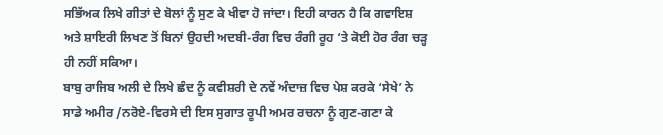ਸਭਿੱਅਕ ਲਿਖੇ ਗੀਤਾਂ ਦੇ ਬੋਲਾਂ ਨੂੰ ਸੁਣ ਕੇ ਖੀਵਾ ਹੋ ਜਾਂਦਾ। ਇਹੀ ਕਾਰਨ ਹੈ ਕਿ ਗਵਾਇਸ਼ ਅਤੇ ਸ਼ਾਇਰੀ ਲਿਖਣ ਤੋਂ ਬਿਨਾਂ ਉਹਦੀ ਅਦਬੀ-ਰੰਗ ਵਿਚ ਰੰਗੀ ਰੂਹ ‘ਤੇ ਕੋਈ ਹੋਰ ਰੰਗ ਚੜ੍ਹ ਹੀ ਨਹੀਂ ਸਕਿਆ।
ਬਾਬੁ ਰਾਜਿਬ ਅਲੀ ਦੇ ਲਿਖੇ ਛੰਦ ਨੂੰ ਕਵੀਸ਼ਰੀ ਦੇ ਨਵੇਂ ਅੰਦਾਜ਼ ਵਿਚ ਪੇਸ਼ ਕਰਕੇ ‘ਸੇਖੇ’ ਨੇ ਸਾਡੇ ਅਮੀਰ /ਨਰੋਏ-ਵਿਰਸੇ ਦੀ ਇਸ ਸੁਗਾਤ ਰੂਪੀ ਅਮਰ ਰਚਨਾ ਨੂੰ ਗੁਣ-ਗਣਾ ਕੇ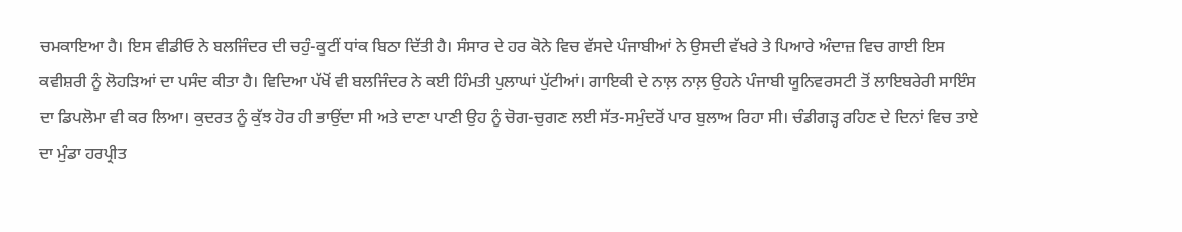ਚਮਕਾਇਆ ਹੈ। ਇਸ ਵੀਡੀਓ ਨੇ ਬਲਜਿੰਦਰ ਦੀ ਚਹੁੰ-ਕੂਟੀਂ ਧਾਂਕ ਬਿਠਾ ਦਿੱਤੀ ਹੈ। ਸੰਸਾਰ ਦੇ ਹਰ ਕੋਨੇ ਵਿਚ ਵੱਸਦੇ ਪੰਜਾਬੀਆਂ ਨੇ ਉਸਦੀ ਵੱਖਰੇ ਤੇ ਪਿਆਰੇ ਅੰਦਾਜ਼ ਵਿਚ ਗਾਈ ਇਸ ਕਵੀਸ਼ਰੀ ਨੂੰ ਲੋਹੜਿਆਂ ਦਾ ਪਸੰਦ ਕੀਤਾ ਹੈ। ਵਿਦਿਆ ਪੱਖੋਂ ਵੀ ਬਲਜਿੰਦਰ ਨੇ ਕਈ ਹਿੰਮਤੀ ਪੁਲਾਘਾਂ ਪੁੱਟੀਆਂ। ਗਾਇਕੀ ਦੇ ਨਾਲ਼ ਨਾਲ਼ ਉਹਨੇ ਪੰਜਾਬੀ ਯੂਨਿਵਰਸਟੀ ਤੋਂ ਲਾਇਬਰੇਰੀ ਸਾਇੰਸ ਦਾ ਡਿਪਲੋਮਾ ਵੀ ਕਰ ਲਿਆ। ਕੁਦਰਤ ਨੂੰ ਕੁੱਝ ਹੋਰ ਹੀ ਭਾਉਂਦਾ ਸੀ ਅਤੇ ਦਾਣਾ ਪਾਣੀ ਉਹ ਨੂੰ ਚੋਗ-ਚੁਗਣ ਲਈ ਸੱਤ-ਸਮੁੰਦਰੋਂ ਪਾਰ ਬੁਲਾਅ ਰਿਹਾ ਸੀ। ਚੰਡੀਗੜ੍ਹ ਰਹਿਣ ਦੇ ਦਿਨਾਂ ਵਿਚ ਤਾਏ ਦਾ ਮੁੰਡਾ ਹਰਪ੍ਰੀਤ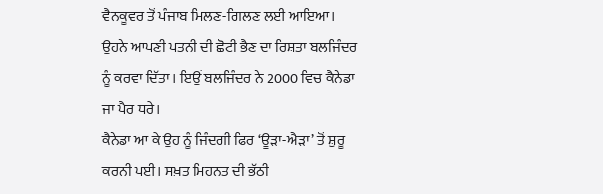ਵੈਨਕੂਵਰ ਤੋਂ ਪੰਜਾਬ ਮਿਲਣ-ਗਿਲਣ ਲਈ ਆਇਆ। ਉਹਨੇ ਆਪਣੀ ਪਤਨੀ ਦੀ ਛੋਟੀ ਭੈਣ ਦਾ ਰਿਸ਼ਤਾ ਬਲਜਿੰਦਰ ਨੂੰ ਕਰਵਾ ਦਿੱਤਾ। ਇਉਂ ਬਲਜਿੰਦਰ ਨੇ 2000 ਵਿਚ ਕੈਨੇਡਾ ਜਾ ਪੈਰ ਧਰੇ।
ਕੈਨੇਡਾ ਆ ਕੇ ਉਹ ਨੂੰ ਜਿੰਦਗੀ ਫਿਰ ‘ਊੜਾ-ਐੜਾ’ ਤੋਂ ਸ਼ੁਰੂ ਕਰਨੀ ਪਈ। ਸਖ਼ਤ ਮਿਹਨਤ ਦੀ ਭੱਠੀ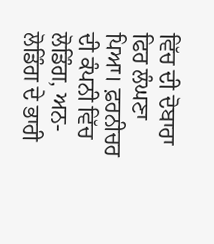ਵਿੱਚ ਦੀ ਦੋਬਾਰਾ ਫਿਰ ਲੰਘਣਾ ਪਿਆ। ਫ਼ਰਨੀਚਰ ਦੀ ਕੰਪਨੀ ਵਿੱਚ ਲੋਡਿੰਗ, ਅਨ-ਲੋਡਿੰਗ ਦੇ ਭਾਰੀ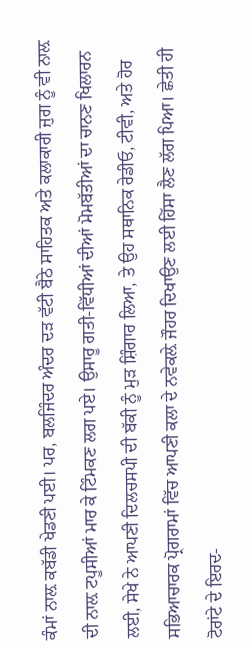ਕੰਮਾਂ ਨਾਲ਼ ਕਬੱਡੀ ਖੇਡਣੀ ਪਈ। ਪਰ, ਬਲਜਿੰਦਰ ਅੰਦਰ ਦੜ ਵੱਟੀ ਬੈਠੇ ਸਾਹਿਤਕ ਅਤੇ ਕਲਾਕਾਰੀ ਜੁਗ ਨੂੰ ਵੀ ਨਾਲ਼ ਦੀ ਨਾਲ਼ ਟਪੂਸੀਆਂ ਮਾਰ ਕੇ ਟਿੰਮਕਣ ਲਗ ਪਏ। ਉਸਾਰੂ ਗਤੀ-ਵਿੱਧੀਆਂ ਦੀਆਂ ਮੋਮਬੱਤੀਆਂ ਦਾ ਚਾਨਣ ਖਿਲਾਰਨ ਲਈ, ਸੇਖੇ ਨੇ ਆਪਣੀ ਦਿਲਚਸਪੀ ਦੀ ਬੱਕੀ ਨੂੰ ਮੁੜ ਸ਼ਿੰਗਾਰ ਲਿਆ, ਤੇ ਉਹ ਸਥਾਨਿਕ ਰੇਡੀਓ, ਟੀਵੀ, ਅਤੇ ਹੋਰ ਸਭਿਆਚਾਰਕ ਪ੍ਰੋਗਰਾਮਾਂ ਵਿੱਚ ਆਪਣੀ ਕਲਾ ਦੇ ਨਵੇਕਲ਼ੇ ਜੌਹਰ ਦਿਖਾਉਣ ਲਈ ਹਿੱਸਾ ਲੈਣ ਲੱਗ ਪਿਆ। ਛੇਤੀ ਹੀ ਟੋਰਾਂਟੇ ਦੇ ਇਰਦ-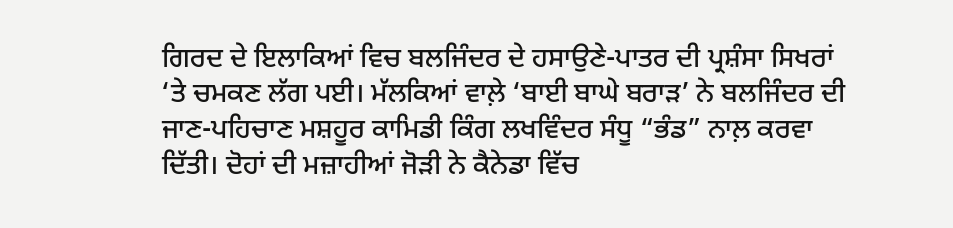ਗਿਰਦ ਦੇ ਇਲਾਕਿਆਂ ਵਿਚ ਬਲਜਿੰਦਰ ਦੇ ਹਸਾਉਣੇ-ਪਾਤਰ ਦੀ ਪ੍ਰਸ਼ੰਸਾ ਸਿਖਰਾਂ ‘ਤੇ ਚਮਕਣ ਲੱਗ ਪਈ। ਮੱਲਕਿਆਂ ਵਾਲ਼ੇ ‘ਬਾਈ ਬਾਘੇ ਬਰਾੜ’ ਨੇ ਬਲਜਿੰਦਰ ਦੀ ਜਾਣ-ਪਹਿਚਾਣ ਮਸ਼ਹੂਰ ਕਾਮਿਡੀ ਕਿੰਗ ਲਖਵਿੰਦਰ ਸੰਧੂ “ਭੰਡ” ਨਾਲ਼ ਕਰਵਾ ਦਿੱਤੀ। ਦੋਹਾਂ ਦੀ ਮਜ਼ਾਹੀਆਂ ਜੋੜੀ ਨੇ ਕੈਨੇਡਾ ਵਿੱਚ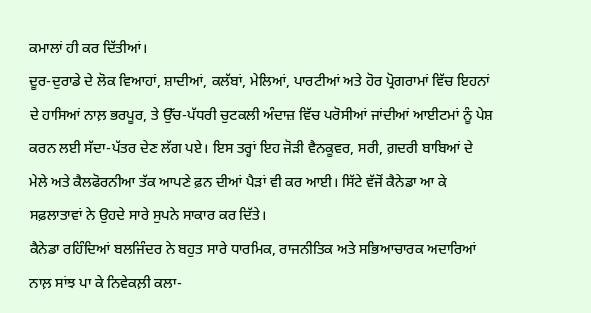ਕਮਾਲਾਂ ਹੀ ਕਰ ਦਿੱਤੀਆਂ।
ਦੂਰ-ਦੁਰਾਡੇ ਦੇ ਲੋਕ ਵਿਆਹਾਂ, ਸ਼ਾਦੀਆਂ, ਕਲੱਬਾਂ, ਮੇਲਿਆਂ, ਪਾਰਟੀਆਂ ਅਤੇ ਹੋਰ ਪ੍ਰੋਗਰਾਮਾਂ ਵਿੱਚ ਇਹਨਾਂ ਦੇ ਹਾਸਿਆਂ ਨਾਲ਼ ਭਰਪੂਰ, ਤੇ ਉੱਚ-ਪੱਧਰੀ ਚੁਟਕਲੀ ਅੰਦਾਜ਼ ਵਿੱਚ ਪਰੋਸੀਆਂ ਜਾਂਦੀਆਂ ਆਈਟਮਾਂ ਨੂੰ ਪੇਸ਼ ਕਰਨ ਲਈ ਸੱਦਾ-ਪੱਤਰ ਦੇਣ ਲੱਗ ਪਏ। ਇਸ ਤਰ੍ਹਾਂ ਇਹ ਜੋੜੀ ਵੈਨਕੂਵਰ, ਸਰੀ, ਗ਼ਦਰੀ ਬਾਬਿਆਂ ਦੇ ਮੇਲੇ ਅਤੇ ਕੈਲਫੋਰਨੀਆ ਤੱਕ ਆਪਣੇ ਫ਼ਨ ਦੀਆਂ ਪੈੜਾਂ ਵੀ ਕਰ ਆਈ। ਸਿੱਟੇ ਵੱਜੋਂ ਕੈਨੇਡਾ ਆ ਕੇ ਸਫ਼ਲਾਤਾਵਾਂ ਨੇ ਉਹਦੇ ਸਾਰੇ ਸੁਪਨੇ ਸਾਕਾਰ ਕਰ ਦਿੱਤੇ।
ਕੈਨੇਡਾ ਰਹਿੰਦਿਆਂ ਬਲਜਿੰਦਰ ਨੇ ਬਹੁਤ ਸਾਰੇ ਧਾਰਮਿਕ, ਰਾਜਨੀਤਿਕ ਅਤੇ ਸਭਿਆਚਾਰਕ ਅਦਾਰਿਆਂ ਨਾਲ਼ ਸਾਂਝ ਪਾ ਕੇ ਨਿਵੇਕਲ਼ੀ ਕਲਾ-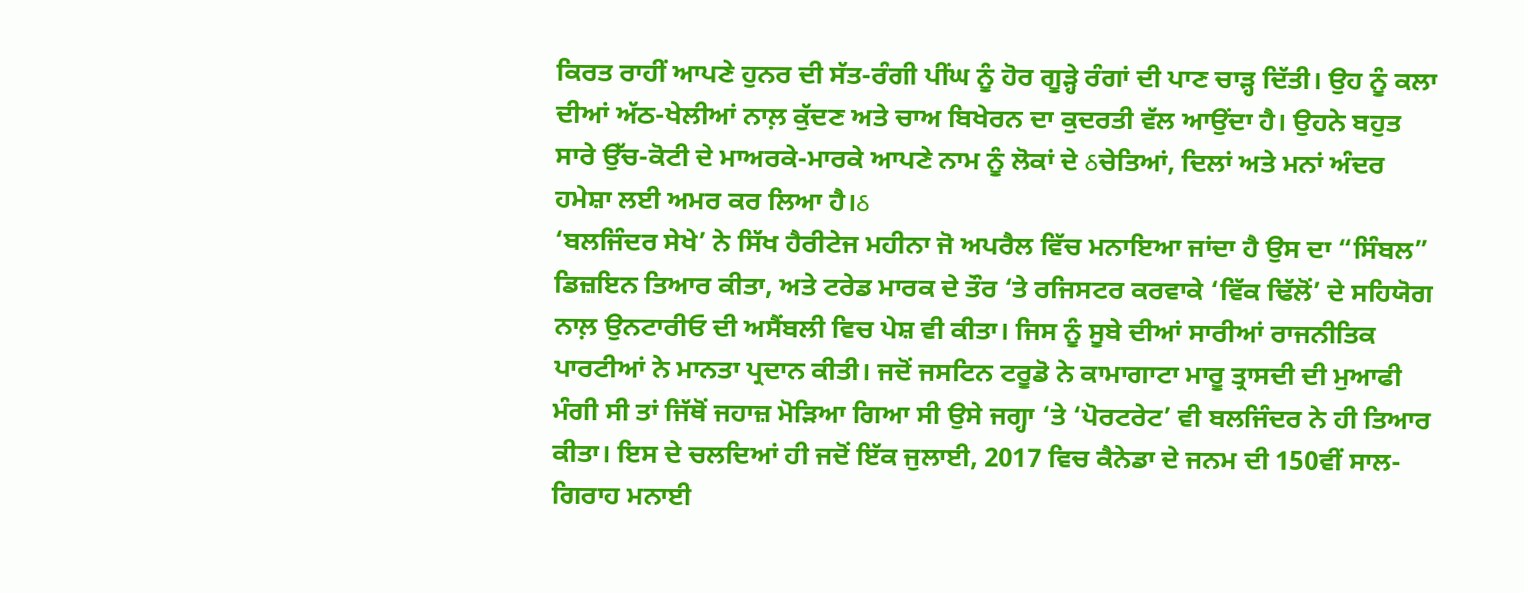ਕਿਰਤ ਰਾਹੀਂ ਆਪਣੇ ਹੁਨਰ ਦੀ ਸੱਤ-ਰੰਗੀ ਪੀਂਘ ਨੂੰ ਹੋਰ ਗੂੜ੍ਹੇ ਰੰਗਾਂ ਦੀ ਪਾਣ ਚਾੜ੍ਹ ਦਿੱਤੀ। ਉਹ ਨੂੰ ਕਲਾ ਦੀਆਂ ਅੱਠ-ਖੇਲੀਆਂ ਨਾਲ਼ ਕੁੱਦਣ ਅਤੇ ਚਾਅ ਬਿਖੇਰਨ ਦਾ ਕੁਦਰਤੀ ਵੱਲ ਆਉਂਦਾ ਹੈ। ਉਹਨੇ ਬਹੁਤ ਸਾਰੇ ਉੱਚ-ਕੋਟੀ ਦੇ ਮਾਅਰਕੇ-ਮਾਰਕੇ ਆਪਣੇ ਨਾਮ ਨੂੰ ਲੋਕਾਂ ਦੇ ઠਚੇਤਿਆਂ, ਦਿਲਾਂ ਅਤੇ ਮਨਾਂ ਅੰਦਰ ਹਮੇਸ਼ਾ ਲਈ ਅਮਰ ਕਰ ਲਿਆ ਹੈ।ઠ
‘ਬਲਜਿੰਦਰ ਸੇਖੇ’ ਨੇ ਸਿੱਖ ਹੈਰੀਟੇਜ ਮਹੀਨਾ ਜੋ ਅਪਰੈਲ ਵਿੱਚ ਮਨਾਇਆ ਜਾਂਦਾ ਹੈ ਉਸ ਦਾ “ਸਿੰਬਲ” ਡਿਜ਼ਇਨ ਤਿਆਰ ਕੀਤਾ, ਅਤੇ ਟਰੇਡ ਮਾਰਕ ਦੇ ਤੌਰ ‘ਤੇ ਰਜਿਸਟਰ ਕਰਵਾਕੇ ‘ਵਿੱਕ ਢਿੱਲੋਂ’ ਦੇ ਸਹਿਯੋਗ ਨਾਲ਼ ਉਨਟਾਰੀਓ ਦੀ ਅਸੈਂਬਲੀ ਵਿਚ ਪੇਸ਼ ਵੀ ਕੀਤਾ। ਜਿਸ ਨੂੰ ਸੂਬੇ ਦੀਆਂ ਸਾਰੀਆਂ ਰਾਜਨੀਤਿਕ ਪਾਰਟੀਆਂ ਨੇ ਮਾਨਤਾ ਪ੍ਰਦਾਨ ਕੀਤੀ। ਜਦੋਂ ਜਸਟਿਨ ਟਰੂਡੋ ਨੇ ਕਾਮਾਗਾਟਾ ਮਾਰੂ ਤ੍ਰਾਸਦੀ ਦੀ ਮੁਆਫੀ ਮੰਗੀ ਸੀ ਤਾਂ ਜਿੱਥੋਂ ਜਹਾਜ਼ ਮੋੜਿਆ ਗਿਆ ਸੀ ਉਸੇ ਜਗ੍ਹਾ ‘ਤੇ ‘ਪੋਰਟਰੇਟ’ ਵੀ ਬਲਜਿੰਦਰ ਨੇ ਹੀ ਤਿਆਰ ਕੀਤਾ। ਇਸ ਦੇ ਚਲਦਿਆਂ ਹੀ ਜਦੋਂ ਇੱਕ ਜੁਲਾਈ, 2017 ਵਿਚ ਕੈਨੇਡਾ ਦੇ ਜਨਮ ਦੀ 150ਵੀਂ ਸਾਲ-ਗਿਰਾਹ ਮਨਾਈ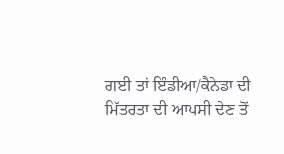ਗਈ ਤਾਂ ਇੰਡੀਆ/ਕੈਨੇਡਾ ਦੀ ਮਿੱਤਰਤਾ ਦੀ ਆਪਸੀ ਦੇਣ ਤੋਂ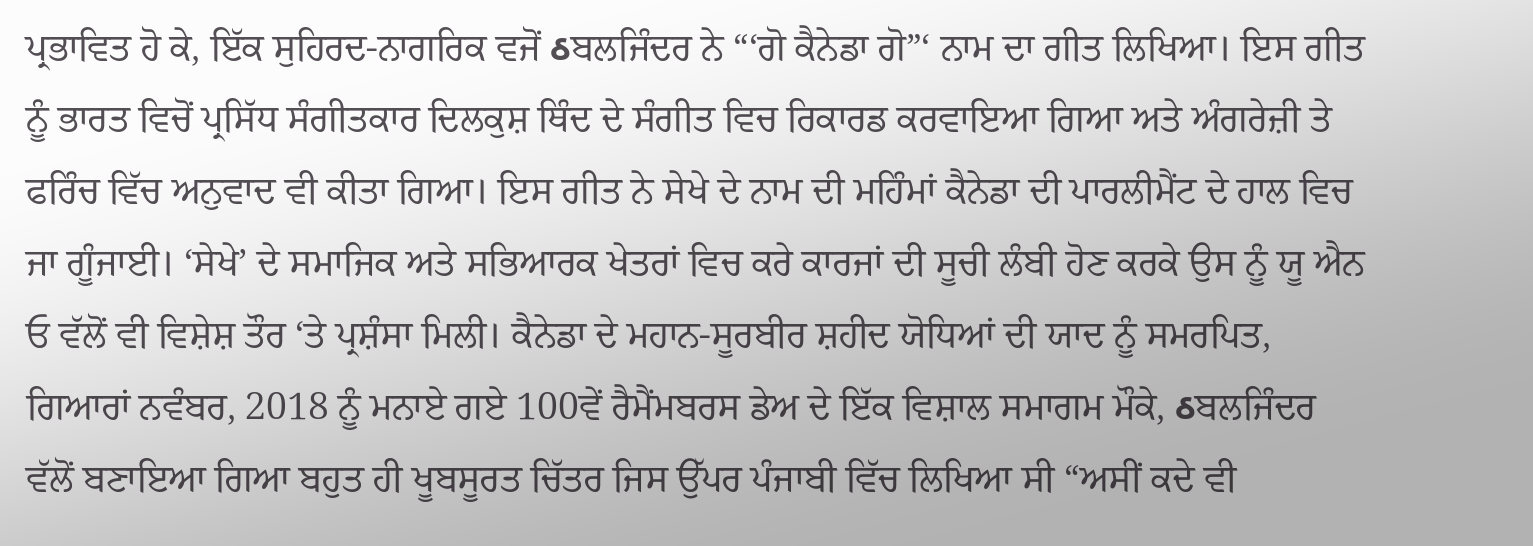ਪ੍ਰਭਾਵਿਤ ਹੋ ਕੇ, ਇੱਕ ਸੁਹਿਰਦ-ਨਾਗਰਿਕ ਵਜੋਂ ઠਬਲਜਿੰਦਰ ਨੇ “‘ਗੋ ਕੈਨੇਡਾ ਗੋ”‘ ਨਾਮ ਦਾ ਗੀਤ ਲਿਖਿਆ। ਇਸ ਗੀਤ ਨੂੰ ਭਾਰਤ ਵਿਚੋਂ ਪ੍ਰਸਿੱਧ ਸੰਗੀਤਕਾਰ ਦਿਲਕੁਸ਼ ਥਿੰਦ ਦੇ ਸੰਗੀਤ ਵਿਚ ਰਿਕਾਰਡ ਕਰਵਾਇਆ ਗਿਆ ਅਤੇ ਅੰਗਰੇਜ਼ੀ ਤੇ ਫਰਿੰਚ ਵਿੱਚ ਅਨੁਵਾਦ ਵੀ ਕੀਤਾ ਗਿਆ। ਇਸ ਗੀਤ ਨੇ ਸੇਖੇ ਦੇ ਨਾਮ ਦੀ ਮਹਿੰਮਾਂ ਕੈਨੇਡਾ ਦੀ ਪਾਰਲੀਮੈਂਟ ਦੇ ਹਾਲ ਵਿਚ ਜਾ ਗੂੰਜਾਈ। ‘ਸੇਖੇ’ ਦੇ ਸਮਾਜਿਕ ਅਤੇ ਸਭਿਆਰਕ ਖੇਤਰਾਂ ਵਿਚ ਕਰੇ ਕਾਰਜਾਂ ਦੀ ਸੂਚੀ ਲੰਬੀ ਹੋਣ ਕਰਕੇ ਉਸ ਨੂੰ ਯੂ ਐਨ ਓ ਵੱਲੋਂ ਵੀ ਵਿਸ਼ੇਸ਼ ਤੌਰ ‘ਤੇ ਪ੍ਰਸ਼ੰਸਾ ਮਿਲੀ। ਕੈਨੇਡਾ ਦੇ ਮਹਾਨ-ਸੂਰਬੀਰ ਸ਼ਹੀਦ ਯੋਧਿਆਂ ਦੀ ਯਾਦ ਨੂੰ ਸਮਰਪਿਤ, ਗਿਆਰਾਂ ਨਵੰਬਰ, 2018 ਨੂੰ ਮਨਾਏ ਗਏ 100ਵੇਂ ਰੈਮੈਂਮਬਰਸ ਡੇਅ ਦੇ ਇੱਕ ਵਿਸ਼ਾਲ ਸਮਾਗਮ ਮੌਕੇ, ઠਬਲਜਿੰਦਰ ਵੱਲੋਂ ਬਣਾਇਆ ਗਿਆ ਬਹੁਤ ਹੀ ਖੂਬਸੂਰਤ ਚਿੱਤਰ ਜਿਸ ਉੱਪਰ ਪੰਜਾਬੀ ਵਿੱਚ ਲਿਖਿਆ ਸੀ “ਅਸੀਂ ਕਦੇ ਵੀ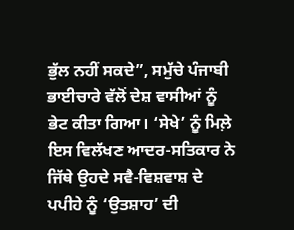ਭੁੱਲ ਨਹੀਂ ਸਕਦੇ”, ਸਮੁੱਚੇ ਪੰਜਾਬੀ ਭਾਈਚਾਰੇ ਵੱਲੋਂ ਦੇਸ਼ ਵਾਸੀਆਂ ਨੂੰ ਭੇਟ ਕੀਤਾ ਗਿਆ। ‘ਸੇਖੇ’ ਨੂੰ ਮਿਲ਼ੇ ਇਸ ਵਿਲੱਖਣ ਆਦਰ-ਸਤਿਕਾਰ ਨੇ ਜਿੱਥੇ ਉਹਦੇ ਸਵੈ-ਵਿਸ਼ਵਾਸ਼ ਦੇ ਪਪੀਹੇ ਨੂੰ ‘ਉਤਸ਼ਾਹ’ ਦੀ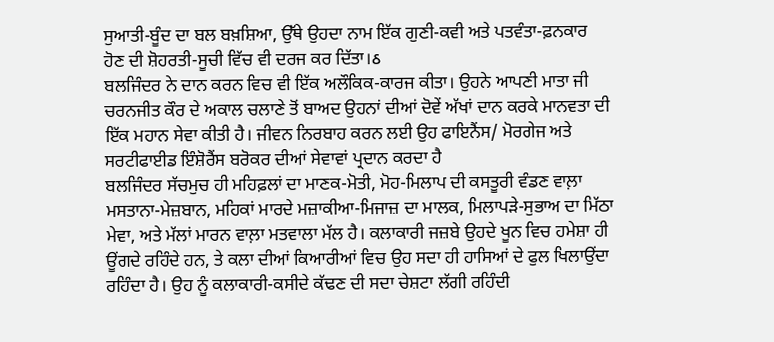ਸੁਆਤੀ-ਬੂੰਦ ਦਾ ਬਲ ਬਖ਼ਸ਼ਿਆ, ਉੱਥੇ ਉਹਦਾ ਨਾਮ ਇੱਕ ਗੁਣੀ-ਕਵੀ ਅਤੇ ਪਤਵੰਤਾ-ਫ਼ਨਕਾਰ ਹੋਣ ਦੀ ਸ਼ੋਹਰਤੀ-ਸੂਚੀ ਵਿੱਚ ਵੀ ਦਰਜ ਕਰ ਦਿੱਤਾ।ઠ
ਬਲਜਿੰਦਰ ਨੇ ਦਾਨ ਕਰਨ ਵਿਚ ਵੀ ਇੱਕ ਅਲੌਕਿਕ-ਕਾਰਜ ਕੀਤਾ। ਉਹਨੇ ਆਪਣੀ ਮਾਤਾ ਜੀ ਚਰਨਜੀਤ ਕੌਰ ਦੇ ਅਕਾਲ ਚਲਾਣੇ ਤੋਂ ਬਾਅਦ ਉਹਨਾਂ ਦੀਆਂ ਦੋਵੇਂ ਅੱਖਾਂ ਦਾਨ ਕਰਕੇ ਮਾਨਵਤਾ ਦੀ ਇੱਕ ਮਹਾਨ ਸੇਵਾ ਕੀਤੀ ਹੈ। ਜੀਵਨ ਨਿਰਬਾਹ ਕਰਨ ਲਈ ਉਹ ਫਾਇਨੈਂਸ/ ਮੋਰਗੇਜ ਅਤੇ ਸਰਟੀਫਾਈਡ ਇੰਸ਼ੋਰੈਂਸ ਬਰੋਕਰ ਦੀਆਂ ਸੇਵਾਵਾਂ ਪ੍ਰਦਾਨ ਕਰਦਾ ਹੈ
ਬਲਜਿੰਦਰ ਸੱਚਮੁਚ ਹੀ ਮਹਿਫ਼ਲਾਂ ਦਾ ਮਾਣਕ-ਮੋਤੀ, ਮੋਹ-ਮਿਲਾਪ ਦੀ ਕਸਤੂਰੀ ਵੰਡਣ ਵਾਲ਼ਾ ਮਸਤਾਨਾ-ਮੇਜ਼ਬਾਨ, ਮਹਿਕਾਂ ਮਾਰਦੇ ਮਜ਼ਾਕੀਆ-ਮਿਜਾਜ਼ ਦਾ ਮਾਲਕ, ਮਿਲਾਪੜੇ-ਸੁਭਾਅ ਦਾ ਮਿੱਠਾ ਮੇਵਾ, ਅਤੇ ਮੱਲਾਂ ਮਾਰਨ ਵਾਲ਼ਾ ਮਤਵਾਲਾ ਮੱਲ ਹੈ। ਕਲਾਕਾਰੀ ਜਜ਼ਬੇ ਉਹਦੇ ਖੂਨ ਵਿਚ ਹਮੇਸ਼ਾ ਹੀ ਊਂਗਦੇ ਰਹਿੰਦੇ ਹਨ, ਤੇ ਕਲਾ ਦੀਆਂ ਕਿਆਰੀਆਂ ਵਿਚ ਉਹ ਸਦਾ ਹੀ ਹਾਸਿਆਂ ਦੇ ਫੁਲ ਖਿਲਾਉਂਦਾ ਰਹਿੰਦਾ ਹੈ। ਉਹ ਨੂੰ ਕਲਾਕਾਰੀ-ਕਸੀਦੇ ਕੱਢਣ ਦੀ ਸਦਾ ਚੇਸ਼ਟਾ ਲੱਗੀ ਰਹਿੰਦੀ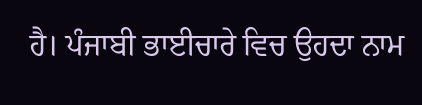ਹੈ। ਪੰਜਾਬੀ ਭਾਈਚਾਰੇ ਵਿਚ ਉਹਦਾ ਨਾਮ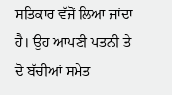ਸਤਿਕਾਰ ਵੱਜੋਂ ਲਿਆ ਜਾਂਦਾ ਹੈ। ਉਹ ਆਪਣੀ ਪਤਨੀ ਤੇ ਦੋ ਬੱਚੀਆਂ ਸਮੇਤ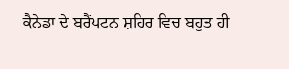ਕੈਨੇਡਾ ਦੇ ਬਰੈਂਪਟਨ ਸ਼ਹਿਰ ਵਿਚ ਬਹੁਤ ਹੀ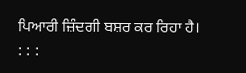ਪਿਆਰੀ ਜ਼ਿੰਦਗੀ ਬਸ਼ਰ ਕਰ ਰਿਹਾ ਹੈ।
: : :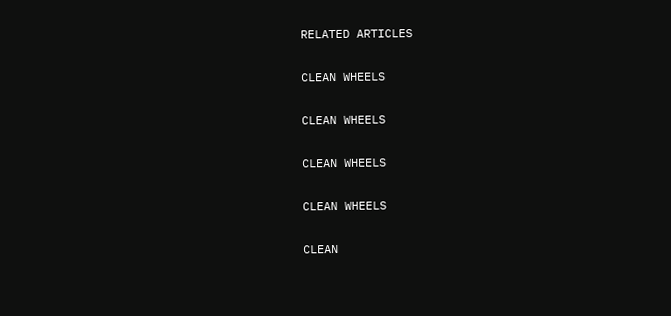RELATED ARTICLES

CLEAN WHEELS

CLEAN WHEELS

CLEAN WHEELS

CLEAN WHEELS

CLEAN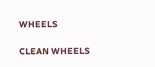WHEELS

CLEAN WHEELS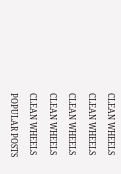CLEAN WHEELS

CLEAN WHEELS

CLEAN WHEELS

CLEAN WHEELS

CLEAN WHEELS

POPULAR POSTS